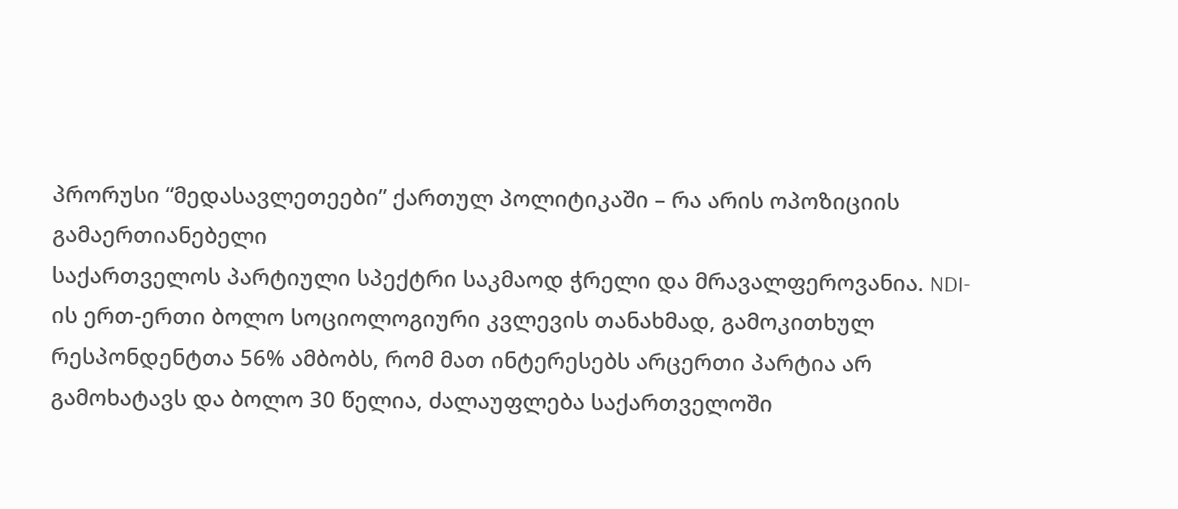პრორუსი “მედასავლეთეები” ქართულ პოლიტიკაში – რა არის ოპოზიციის გამაერთიანებელი
საქართველოს პარტიული სპექტრი საკმაოდ ჭრელი და მრავალფეროვანია. NDI-ის ერთ-ერთი ბოლო სოციოლოგიური კვლევის თანახმად, გამოკითხულ რესპონდენტთა 56% ამბობს, რომ მათ ინტერესებს არცერთი პარტია არ გამოხატავს და ბოლო 30 წელია, ძალაუფლება საქართველოში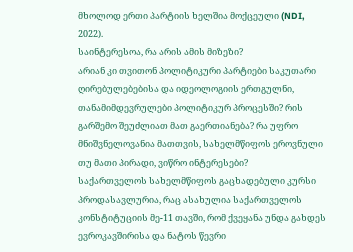მხოლოდ ერთი პარტიის ხელშია მოქცეული (NDI, 2022).
საინტერესოა, რა არის ამის მიზეზი?
არიან კი თვითონ პოლიტიკური პარტიები საკუთარი ღირებულებებისა და იდეოლოგიის ერთგულნი, თანამიმდევრულები პოლიტიკურ პროცესში? რის გარშემო შეუძლიათ მათ გაერთიანება? რა უფრო მნიშვნელოვანია მათთვის, სახელმწიფოს ეროვნული თუ მათი პირადი, ვიწრო ინტერესები?
საქართველოს სახელმწიფოს გაცხადებული კურსი პროდასავლურია, რაც ასახულია საქართველოს კონსტიტუციის მე-11 თავში, რომ ქვეყანა უნდა გახდეს ევროკავშირისა და ნატოს წევრი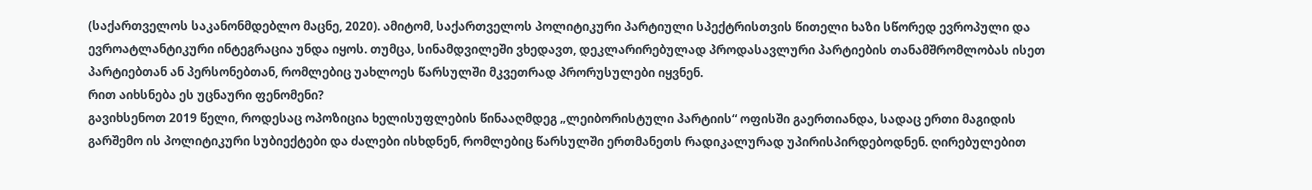(საქართველოს საკანონმდებლო მაცნე, 2020). ამიტომ, საქართველოს პოლიტიკური პარტიული სპექტრისთვის წითელი ხაზი სწორედ ევროპული და ევროატლანტიკური ინტეგრაცია უნდა იყოს. თუმცა, სინამდვილეში ვხედავთ, დეკლარირებულად პროდასავლური პარტიების თანამშრომლობას ისეთ პარტიებთან ან პერსონებთან, რომლებიც უახლოეს წარსულში მკვეთრად პრორუსულები იყვნენ.
რით აიხსნება ეს უცნაური ფენომენი?
გავიხსენოთ 2019 წელი, როდესაც ოპოზიცია ხელისუფლების წინააღმდეგ „ლეიბორისტული პარტიის“ ოფისში გაერთიანდა, სადაც ერთი მაგიდის გარშემო ის პოლიტიკური სუბიექტები და ძალები ისხდნენ, რომლებიც წარსულში ერთმანეთს რადიკალურად უპირისპირდებოდნენ. ღირებულებით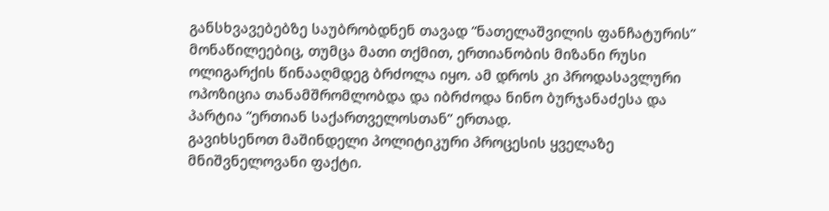განსხვავებებზე საუბრობდნენ თავად “ნათელაშვილის ფანჩატურის” მონაწილეებიც, თუმცა მათი თქმით, ერთიანობის მიზანი რუსი ოლიგარქის წინააღმდეგ ბრძოლა იყო. ამ დროს კი პროდასავლური ოპოზიცია თანამშრომლობდა და იბრძოდა ნინო ბურჯანაძესა და პარტია “ერთიან საქართველოსთან” ერთად.
გავიხსენოთ მაშინდელი პოლიტიკური პროცესის ყველაზე მნიშვნელოვანი ფაქტი.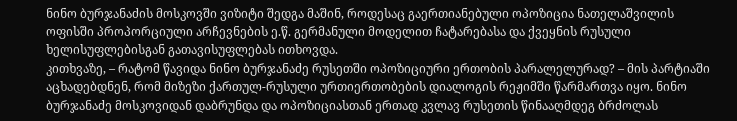ნინო ბურჯანაძის მოსკოვში ვიზიტი შედგა მაშინ, როდესაც გაერთიანებული ოპოზიცია ნათელაშვილის ოფისში პროპორციული არჩევნების ე.წ. გერმანული მოდელით ჩატარებასა და ქვეყნის რუსული ხელისუფლებისგან გათავისუფლებას ითხოვდა.
კითხვაზე, – რატომ წავიდა ნინო ბურჯანაძე რუსეთში ოპოზიციური ერთობის პარალელურად? – მის პარტიაში აცხადებდნენ, რომ მიზეზი ქართულ-რუსული ურთიერთობების დიალოგის რეჟიმში წარმართვა იყო. ნინო ბურჯანაძე მოსკოვიდან დაბრუნდა და ოპოზიციასთან ერთად კვლავ რუსეთის წინააღმდეგ ბრძოლას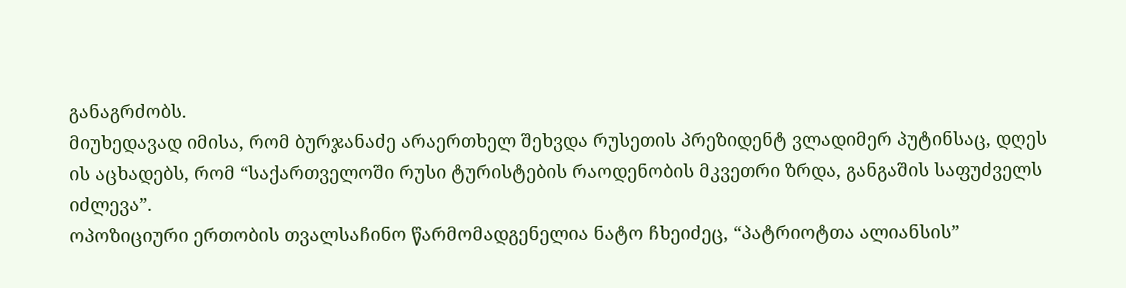განაგრძობს.
მიუხედავად იმისა, რომ ბურჯანაძე არაერთხელ შეხვდა რუსეთის პრეზიდენტ ვლადიმერ პუტინსაც, დღეს ის აცხადებს, რომ “საქართველოში რუსი ტურისტების რაოდენობის მკვეთრი ზრდა, განგაშის საფუძველს იძლევა”.
ოპოზიციური ერთობის თვალსაჩინო წარმომადგენელია ნატო ჩხეიძეც, “პატრიოტთა ალიანსის”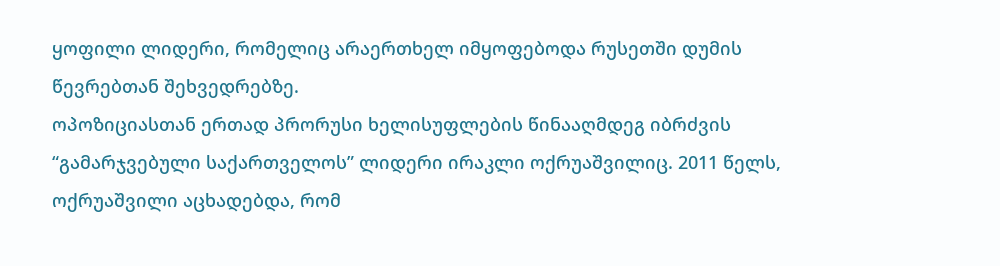ყოფილი ლიდერი, რომელიც არაერთხელ იმყოფებოდა რუსეთში დუმის წევრებთან შეხვედრებზე.
ოპოზიციასთან ერთად პრორუსი ხელისუფლების წინააღმდეგ იბრძვის “გამარჯვებული საქართველოს” ლიდერი ირაკლი ოქრუაშვილიც. 2011 წელს, ოქრუაშვილი აცხადებდა, რომ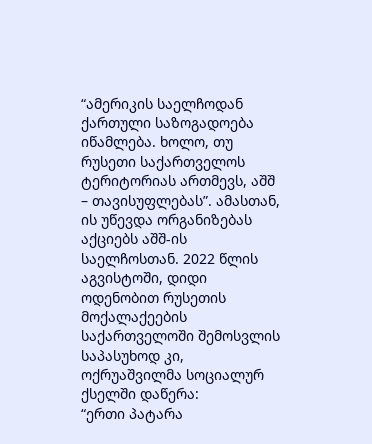“ამერიკის საელჩოდან ქართული საზოგადოება იწამლება. ხოლო, თუ რუსეთი საქართველოს ტერიტორიას ართმევს, აშშ – თავისუფლებას”. ამასთან, ის უწევდა ორგანიზებას აქციებს აშშ-ის საელჩოსთან. 2022 წლის აგვისტოში, დიდი ოდენობით რუსეთის მოქალაქეების საქართველოში შემოსვლის საპასუხოდ კი, ოქრუაშვილმა სოციალურ ქსელში დაწერა:
“ერთი პატარა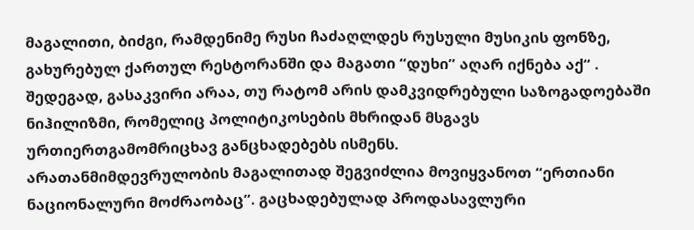მაგალითი, ბიძგი, რამდენიმე რუსი ჩაძაღლდეს რუსული მუსიკის ფონზე, გახურებულ ქართულ რესტორანში და მაგათი “დუხი” აღარ იქნება აქ“ .
შედეგად, გასაკვირი არაა, თუ რატომ არის დამკვიდრებული საზოგადოებაში ნიჰილიზმი, რომელიც პოლიტიკოსების მხრიდან მსგავს ურთიერთგამომრიცხავ განცხადებებს ისმენს.
არათანმიმდევრულობის მაგალითად შეგვიძლია მოვიყვანოთ “ერთიანი ნაციონალური მოძრაობაც”. გაცხადებულად პროდასავლური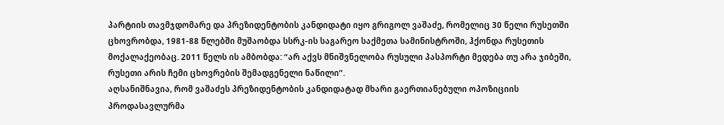პარტიის თავმჯდომარე და პრეზიდენტობის კანდიდატი იყო გრიგოლ ვაშაძე, რომელიც 30 წელი რუსეთში ცხოვრობდა, 1981-88 წლებში მუშაობდა სსრკ-ის საგარეო საქმეთა სამინისტროში, ჰქონდა რუსეთის მოქალაქეობაც. 2011 წელს ის ამბობდა: “არ აქვს მნიშვნელობა რუსული პასპორტი მედება თუ არა ჯიბეში, რუსეთი არის ჩემი ცხოვრების შემადგენელი ნაწილი”.
აღსანიშნავია, რომ ვაშაძეს პრეზიდენტობის კანდიდატად მხარი გაერთიანებული ოპოზიციის პროდასავლურმა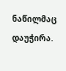ნაწილმაც დაუჭირა.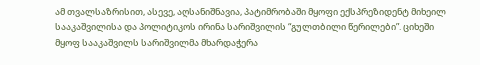ამ თვალსაზრისით, ასევე, აღსანიშნავია, პატიმრობაში მყოფი ექსპრეზიდენტ მიხეილ სააკაშვილისა და პოლიტიკოს ირინა სარიშვილის “გულთბილი წერილები”. ციხეში მყოფ სააკაშვილს სარიშვილმა მხარდაჭერა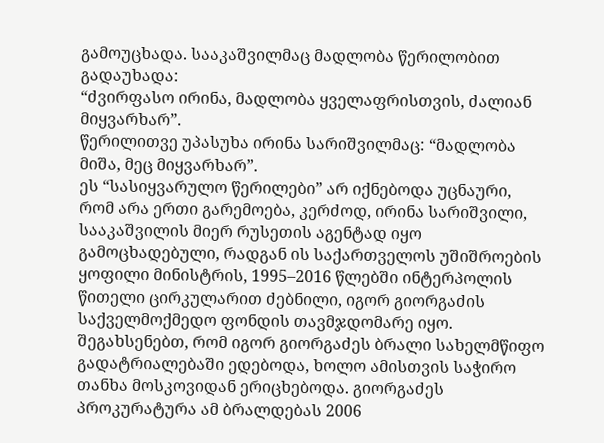გამოუცხადა. სააკაშვილმაც მადლობა წერილობით გადაუხადა:
“ძვირფასო ირინა, მადლობა ყველაფრისთვის, ძალიან მიყვარხარ”.
წერილითვე უპასუხა ირინა სარიშვილმაც: “მადლობა მიშა, მეც მიყვარხარ”.
ეს “სასიყვარულო წერილები” არ იქნებოდა უცნაური, რომ არა ერთი გარემოება, კერძოდ, ირინა სარიშვილი, სააკაშვილის მიერ რუსეთის აგენტად იყო გამოცხადებული, რადგან ის საქართველოს უშიშროების ყოფილი მინისტრის, 1995–2016 წლებში ინტერპოლის წითელი ცირკულარით ძებნილი, იგორ გიორგაძის საქველმოქმედო ფონდის თავმჯდომარე იყო. შეგახსენებთ, რომ იგორ გიორგაძეს ბრალი სახელმწიფო გადატრიალებაში ედებოდა, ხოლო ამისთვის საჭირო თანხა მოსკოვიდან ერიცხებოდა. გიორგაძეს პროკურატურა ამ ბრალდებას 2006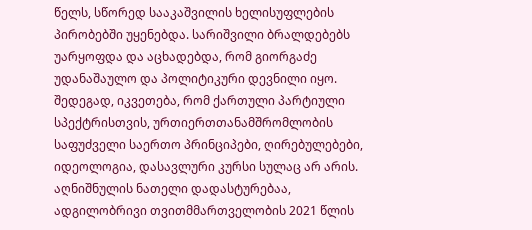წელს, სწორედ სააკაშვილის ხელისუფლების პირობებში უყენებდა. სარიშვილი ბრალდებებს უარყოფდა და აცხადებდა, რომ გიორგაძე უდანაშაულო და პოლიტიკური დევნილი იყო.
შედეგად, იკვეთება, რომ ქართული პარტიული სპექტრისთვის, ურთიერთთანამშრომლობის საფუძველი საერთო პრინციპები, ღირებულებები, იდეოლოგია, დასავლური კურსი სულაც არ არის. აღნიშნულის ნათელი დადასტურებაა, ადგილობრივი თვითმმართველობის 2021 წლის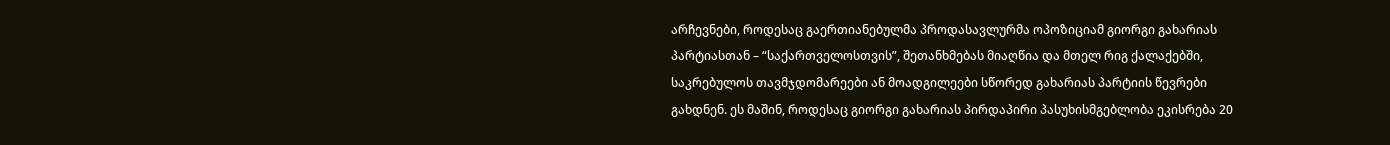არჩევნები, როდესაც გაერთიანებულმა პროდასავლურმა ოპოზიციამ გიორგი გახარიას პარტიასთან – “საქართველოსთვის”, შეთანხმებას მიაღწია და მთელ რიგ ქალაქებში, საკრებულოს თავმჯდომარეები ან მოადგილეები სწორედ გახარიას პარტიის წევრები გახდნენ. ეს მაშინ, როდესაც გიორგი გახარიას პირდაპირი პასუხისმგებლობა ეკისრება 20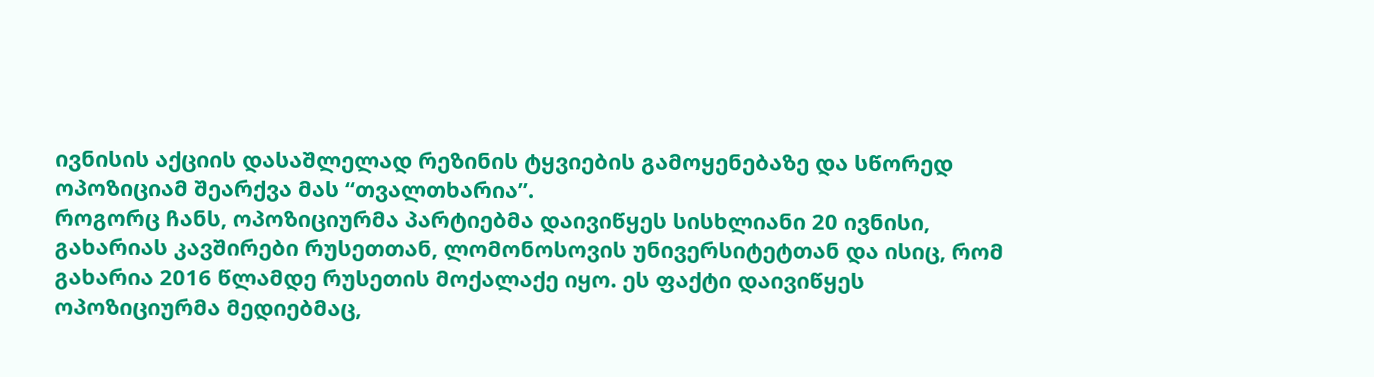ივნისის აქციის დასაშლელად რეზინის ტყვიების გამოყენებაზე და სწორედ ოპოზიციამ შეარქვა მას “თვალთხარია”.
როგორც ჩანს, ოპოზიციურმა პარტიებმა დაივიწყეს სისხლიანი 20 ივნისი, გახარიას კავშირები რუსეთთან, ლომონოსოვის უნივერსიტეტთან და ისიც, რომ გახარია 2016 წლამდე რუსეთის მოქალაქე იყო. ეს ფაქტი დაივიწყეს ოპოზიციურმა მედიებმაც,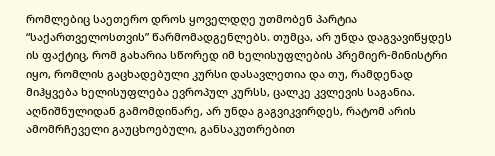რომლებიც საეთერო დროს ყოველდღე უთმობენ პარტია “საქართველოსთვის” წარმომადგენლებს. თუმცა, არ უნდა დაგვავიწყდეს ის ფაქტიც, რომ გახარია სწორედ იმ ხელისუფლების პრემიერ-მინისტრი იყო, რომლის გაცხადებული კურსი დასავლეთია და თუ, რამდენად მიჰყვება ხელისუფლება ევროპულ კურსს, ცალკე კვლევის საგანია.
აღნიშნულიდან გამომდინარე, არ უნდა გაგვიკვირდეს, რატომ არის ამომრჩეველი გაუცხოებული, განსაკუთრებით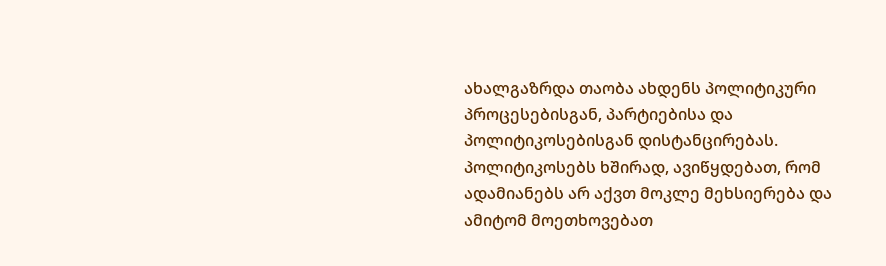ახალგაზრდა თაობა ახდენს პოლიტიკური პროცესებისგან, პარტიებისა და პოლიტიკოსებისგან დისტანცირებას. პოლიტიკოსებს ხშირად, ავიწყდებათ, რომ ადამიანებს არ აქვთ მოკლე მეხსიერება და ამიტომ მოეთხოვებათ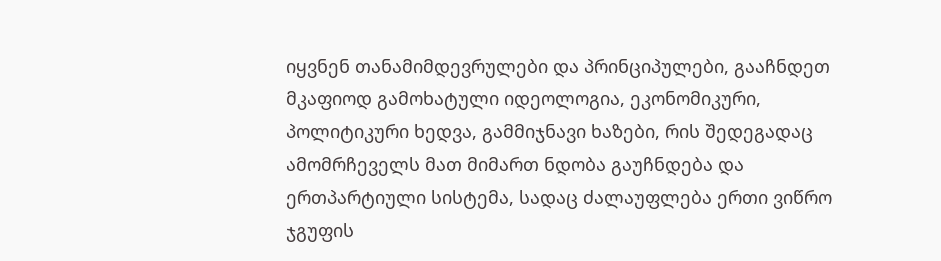იყვნენ თანამიმდევრულები და პრინციპულები, გააჩნდეთ მკაფიოდ გამოხატული იდეოლოგია, ეკონომიკური, პოლიტიკური ხედვა, გამმიჯნავი ხაზები, რის შედეგადაც ამომრჩეველს მათ მიმართ ნდობა გაუჩნდება და ერთპარტიული სისტემა, სადაც ძალაუფლება ერთი ვიწრო ჯგუფის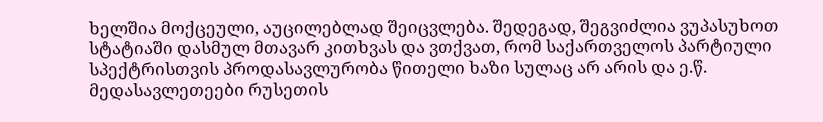ხელშია მოქცეული, აუცილებლად შეიცვლება. შედეგად, შეგვიძლია ვუპასუხოთ სტატიაში დასმულ მთავარ კითხვას და ვთქვათ, რომ საქართველოს პარტიული სპექტრისთვის პროდასავლურობა წითელი ხაზი სულაც არ არის და ე.წ. მედასავლეთეები რუსეთის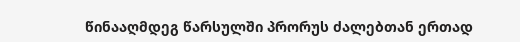წინააღმდეგ წარსულში პრორუს ძალებთან ერთად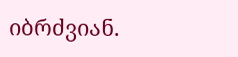იბრძვიან.